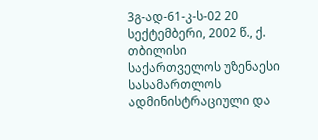3გ-ად-61-კ-ს-02 20 სექტემბერი, 2002 წ., ქ. თბილისი
საქართველოს უზენაესი სასამართლოს ადმინისტრაციული და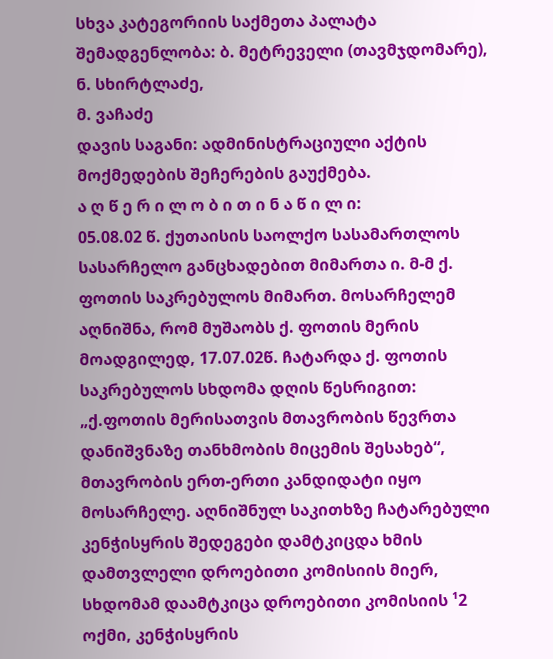სხვა კატეგორიის საქმეთა პალატა
შემადგენლობა: ბ. მეტრეველი (თავმჯდომარე),
ნ. სხირტლაძე,
მ. ვაჩაძე
დავის საგანი: ადმინისტრაციული აქტის მოქმედების შეჩერების გაუქმება.
ა ღ წ ე რ ი ლ ო ბ ი თ ი ნ ა წ ი ლ ი:
05.08.02 წ. ქუთაისის საოლქო სასამართლოს სასარჩელო განცხადებით მიმართა ი. მ-მ ქ. ფოთის საკრებულოს მიმართ. მოსარჩელემ აღნიშნა, რომ მუშაობს ქ. ფოთის მერის მოადგილედ, 17.07.02წ. ჩატარდა ქ. ფოთის საკრებულოს სხდომა დღის წესრიგით: „ქ.ფოთის მერისათვის მთავრობის წევრთა დანიშვნაზე თანხმობის მიცემის შესახებ“, მთავრობის ერთ-ერთი კანდიდატი იყო მოსარჩელე. აღნიშნულ საკითხზე ჩატარებული კენჭისყრის შედეგები დამტკიცდა ხმის დამთვლელი დროებითი კომისიის მიერ, სხდომამ დაამტკიცა დროებითი კომისიის ¹2 ოქმი, კენჭისყრის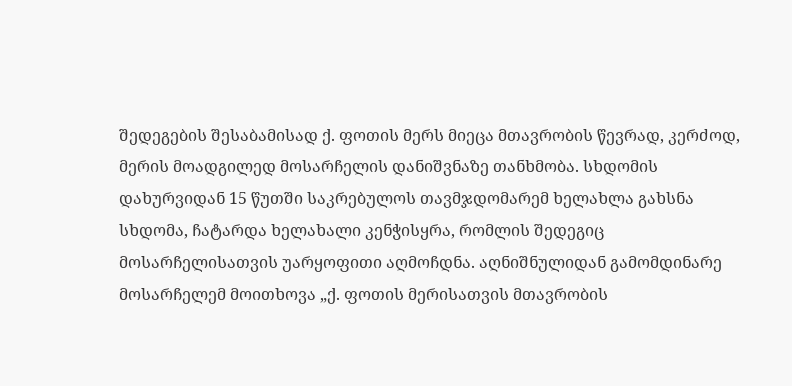შედეგების შესაბამისად ქ. ფოთის მერს მიეცა მთავრობის წევრად, კერძოდ, მერის მოადგილედ მოსარჩელის დანიშვნაზე თანხმობა. სხდომის დახურვიდან 15 წუთში საკრებულოს თავმჯდომარემ ხელახლა გახსნა სხდომა, ჩატარდა ხელახალი კენჭისყრა, რომლის შედეგიც მოსარჩელისათვის უარყოფითი აღმოჩდნა. აღნიშნულიდან გამომდინარე მოსარჩელემ მოითხოვა „ქ. ფოთის მერისათვის მთავრობის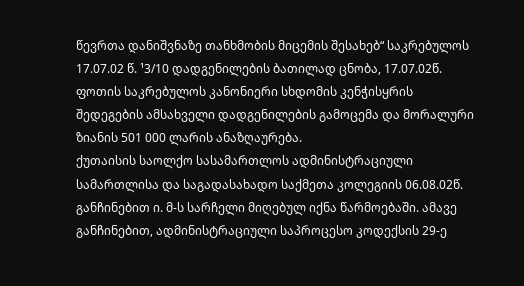წევრთა დანიშვნაზე თანხმობის მიცემის შესახებ“ საკრებულოს 17.07.02 წ. ¹3/10 დადგენილების ბათილად ცნობა, 17.07.02წ. ფოთის საკრებულოს კანონიერი სხდომის კენჭისყრის შედეგების ამსახველი დადგენილების გამოცემა და მორალური ზიანის 501 000 ლარის ანაზღაურება.
ქუთაისის საოლქო სასამართლოს ადმინისტრაციული სამართლისა და საგადასახადო საქმეთა კოლეგიის 06.08.02წ. განჩინებით ი. მ-ს სარჩელი მიღებულ იქნა წარმოებაში. ამავე განჩინებით, ადმინისტრაციული საპროცესო კოდექსის 29-ე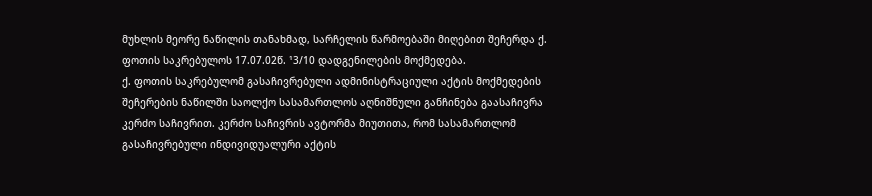მუხლის მეორე ნაწილის თანახმად, სარჩელის წარმოებაში მიღებით შეჩერდა ქ. ფოთის საკრებულოს 17.07.02წ. ¹3/10 დადგენილების მოქმედება.
ქ. ფოთის საკრებულომ გასაჩივრებული ადმინისტრაციული აქტის მოქმედების შეჩერების ნაწილში საოლქო სასამართლოს აღნიშნული განჩინება გაასაჩივრა კერძო საჩივრით. კერძო საჩივრის ავტორმა მიუთითა, რომ სასამართლომ გასაჩივრებული ინდივიდუალური აქტის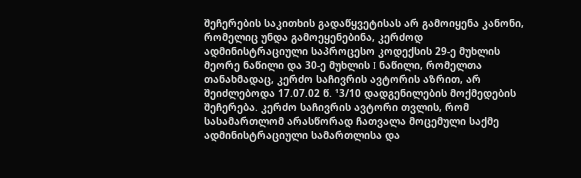შეჩერების საკითხის გადაწყვეტისას არ გამოიყენა კანონი, რომელიც უნდა გამოეყენებინა, კერძოდ ადმინისტრაციული საპროცესო კოდექსის 29-ე მუხლის მეორე ნაწილი და 30-ე მუხლის I ნაწილი, რომელთა თანახმადაც, კერძო საჩივრის ავტორის აზრით, არ შეიძლებოდა 17.07.02 წ. ¹3/10 დადგენილების მოქმედების შეჩერება. კერძო საჩივრის ავტორი თვლის, რომ სასამართლომ არასწორად ჩათვალა მოცემული საქმე ადმინისტრაციული სამართლისა და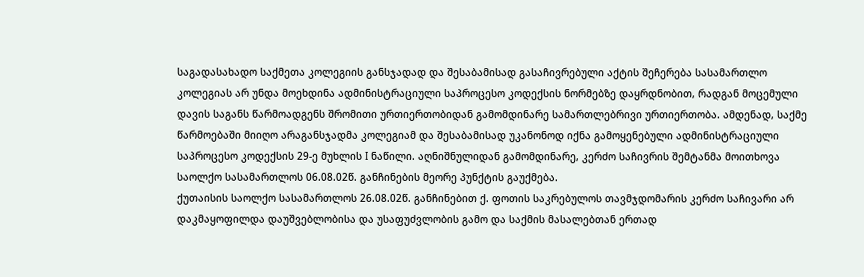საგადასახადო საქმეთა კოლეგიის განსჯადად და შესაბამისად გასაჩივრებული აქტის შეჩერება სასამართლო კოლეგიას არ უნდა მოეხდინა ადმინისტრაციული საპროცესო კოდექსის ნორმებზე დაყრდნობით, რადგან მოცემული დავის საგანს წარმოადგენს შრომითი ურთიერთობიდან გამომდინარე სამართლებრივი ურთიერთობა. ამდენად, საქმე წარმოებაში მიიღო არაგანსჯადმა კოლეგიამ და შესაბამისად უკანონოდ იქნა გამოყენებული ადმინისტრაციული საპროცესო კოდექსის 29-ე მუხლის I ნაწილი. აღნიშნულიდან გამომდინარე, კერძო საჩივრის შემტანმა მოითხოვა საოლქო სასამართლოს 06.08.02წ. განჩინების მეორე პუნქტის გაუქმება.
ქუთაისის საოლქო სასამართლოს 26.08.02წ. განჩინებით ქ. ფოთის საკრებულოს თავმჯდომარის კერძო საჩივარი არ დაკმაყოფილდა დაუშვებლობისა და უსაფუძვლობის გამო და საქმის მასალებთან ერთად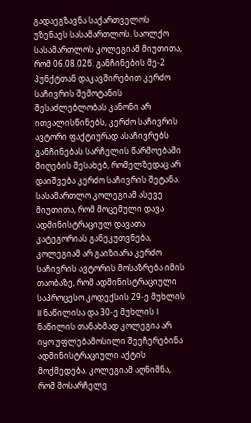გადაეგზავნა საქართველოს უზენაეს სასამართლოს. საოლქო სასამართლოს კოლეგიამ მიუთითა, რომ 06.08.02წ. განჩინების მე-2 პუნქტთან დაკავშირებით კერძო საჩივრის შემოტანის შესაძლებლობას კანონი არ ითვალისწინებს, კერძო საჩივრის ავტორი ფაქტიურად ასაჩივრებს განჩინებას სარჩელის წარმოებაში მიღების შესახებ, რომელზედაც არ დაიშვება კერძო საჩივრის შეტანა. სასამართლო კოლეგიამ ასევე მიუთითა, რომ მოცემული დავა ადმინისტრაციულ დავათა კატეგორიას განეკუთვნება, კოლეგიამ არ გაიზიარა კერძო საჩივრის ავტორის მოსაზრება იმის თაობაზე, რომ ადმინისტრაციული საპროცესო კოდექსის 29-ე მუხლის II ნაწილისა და 30-ე მუხლის I ნაწილის თანახმად კოლეგია არ იყო უფლებამოსილი შეეჩერებინა ადმინისტრაციული აქტის მოქმედება. კოლეგიამ აღნიშნა, რომ მოსარჩელე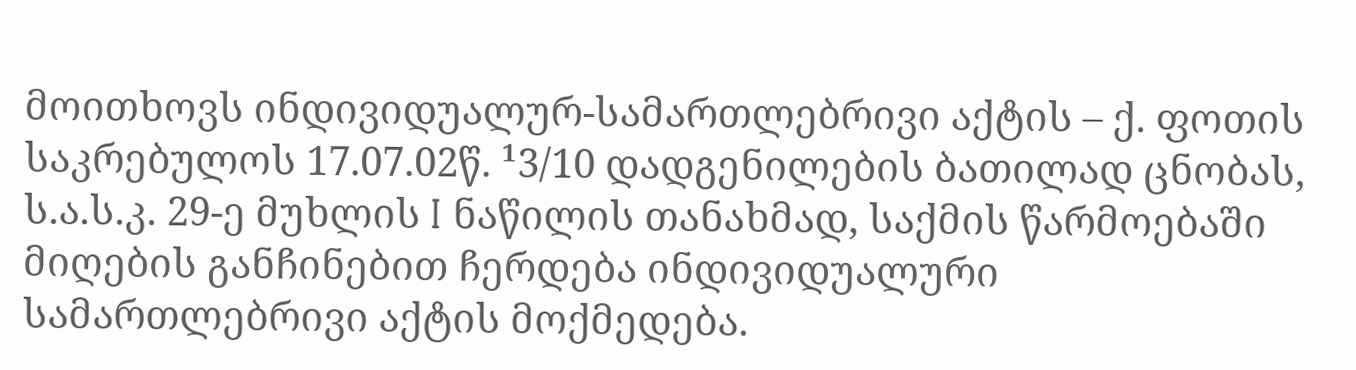მოითხოვს ინდივიდუალურ-სამართლებრივი აქტის – ქ. ფოთის საკრებულოს 17.07.02წ. ¹3/10 დადგენილების ბათილად ცნობას, ს.ა.ს.კ. 29-ე მუხლის I ნაწილის თანახმად, საქმის წარმოებაში მიღების განჩინებით ჩერდება ინდივიდუალური სამართლებრივი აქტის მოქმედება.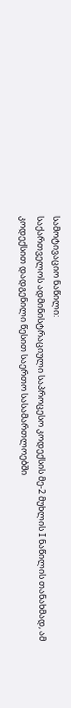სამოტივაციო ნაწილი:
საქართველოს ადმინისტრაციული საპროცესო კოდექსის მე-2 მუხლის I ნაწილის თანახმად, ამ კოდექსით დადგენილი წესით საერთო სასამართლოებში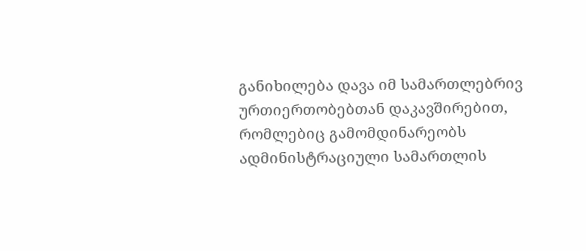განიხილება დავა იმ სამართლებრივ ურთიერთობებთან დაკავშირებით, რომლებიც გამომდინარეობს ადმინისტრაციული სამართლის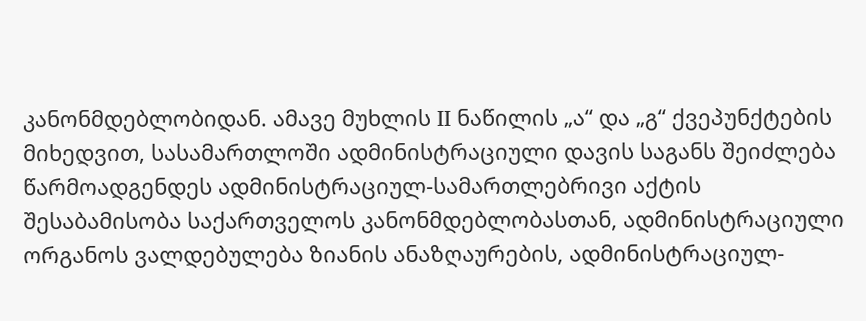კანონმდებლობიდან. ამავე მუხლის II ნაწილის „ა“ და „გ“ ქვეპუნქტების მიხედვით, სასამართლოში ადმინისტრაციული დავის საგანს შეიძლება წარმოადგენდეს ადმინისტრაციულ-სამართლებრივი აქტის შესაბამისობა საქართველოს კანონმდებლობასთან, ადმინისტრაციული ორგანოს ვალდებულება ზიანის ანაზღაურების, ადმინისტრაციულ-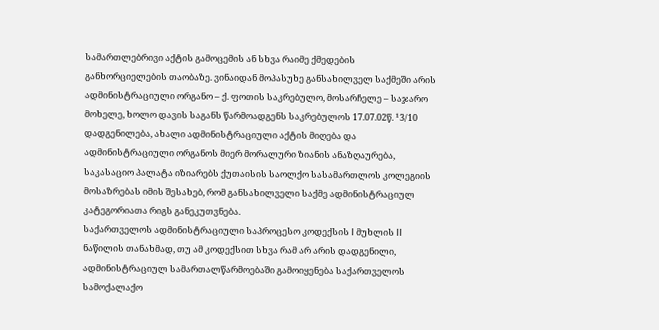სამართლებრივი აქტის გამოცემის ან სხვა რაიმე ქმედების განხორციელების თაობაზე. ვინაიდან მოპასუხე განსახილველ საქმეში არის ადმინისტრაციული ორგანო – ქ. ფოთის საკრებულო, მოსარჩელე – საჯარო მოხელე, ხოლო დავის საგანს წარმოადგენს საკრებულოს 17.07.02წ. ¹3/10 დადგენილება, ახალი ადმინისტრაციული აქტის მიღება და ადმინისტრაციული ორგანოს მიერ მორალური ზიანის ანაზღაურება, საკასაციო პალატა იზიარებს ქუთაისის საოლქო სასამართლოს კოლეგიის მოსაზრებას იმის შესახებ, რომ განსახილველი საქმე ადმინისტრაციულ კატეგორიათა რიგს განეკუთვნება.
საქართველოს ადმინისტრაციული საპროცესო კოდექსის I მუხლის II ნაწილის თანახმად, თუ ამ კოდექსით სხვა რამ არ არის დადგენილი, ადმინისტრაციულ სამართალწარმოებაში გამოიყენება საქართველოს სამოქალაქო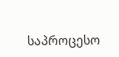საპროცესო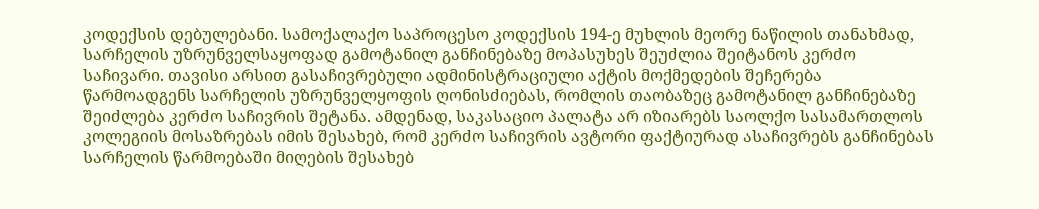კოდექსის დებულებანი. სამოქალაქო საპროცესო კოდექსის 194-ე მუხლის მეორე ნაწილის თანახმად, სარჩელის უზრუნველსაყოფად გამოტანილ განჩინებაზე მოპასუხეს შეუძლია შეიტანოს კერძო საჩივარი. თავისი არსით გასაჩივრებული ადმინისტრაციული აქტის მოქმედების შეჩერება წარმოადგენს სარჩელის უზრუნველყოფის ღონისძიებას, რომლის თაობაზეც გამოტანილ განჩინებაზე შეიძლება კერძო საჩივრის შეტანა. ამდენად, საკასაციო პალატა არ იზიარებს საოლქო სასამართლოს კოლეგიის მოსაზრებას იმის შესახებ, რომ კერძო საჩივრის ავტორი ფაქტიურად ასაჩივრებს განჩინებას სარჩელის წარმოებაში მიღების შესახებ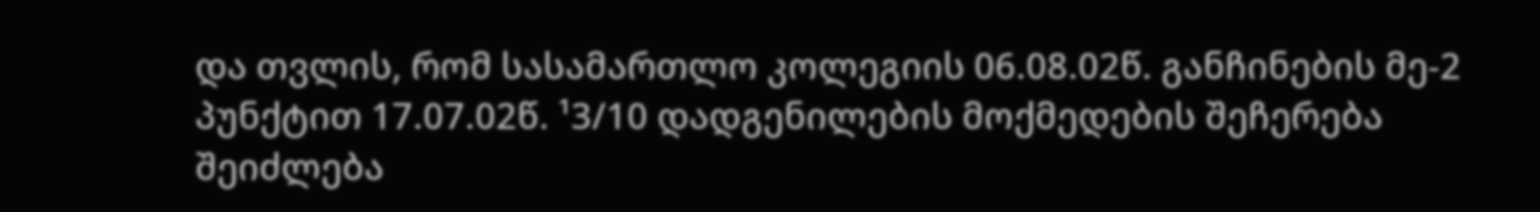და თვლის, რომ სასამართლო კოლეგიის 06.08.02წ. განჩინების მე-2 პუნქტით 17.07.02წ. ¹3/10 დადგენილების მოქმედების შეჩერება შეიძლება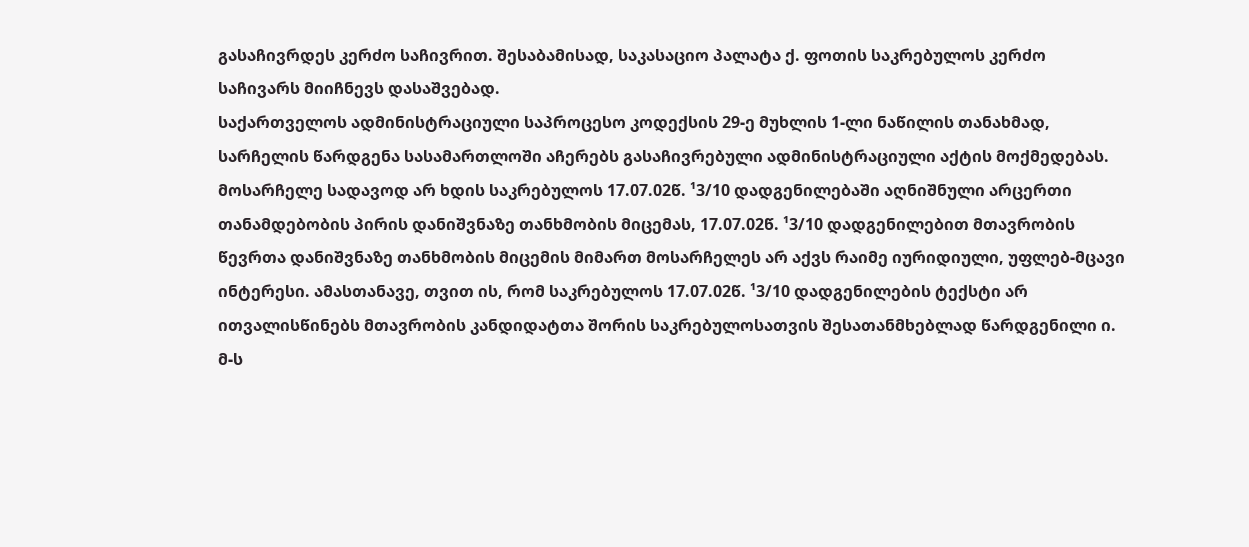გასაჩივრდეს კერძო საჩივრით. შესაბამისად, საკასაციო პალატა ქ. ფოთის საკრებულოს კერძო საჩივარს მიიჩნევს დასაშვებად.
საქართველოს ადმინისტრაციული საპროცესო კოდექსის 29-ე მუხლის 1-ლი ნაწილის თანახმად, სარჩელის წარდგენა სასამართლოში აჩერებს გასაჩივრებული ადმინისტრაციული აქტის მოქმედებას. მოსარჩელე სადავოდ არ ხდის საკრებულოს 17.07.02წ. ¹3/10 დადგენილებაში აღნიშნული არცერთი თანამდებობის პირის დანიშვნაზე თანხმობის მიცემას, 17.07.02წ. ¹3/10 დადგენილებით მთავრობის წევრთა დანიშვნაზე თანხმობის მიცემის მიმართ მოსარჩელეს არ აქვს რაიმე იურიდიული, უფლებ-მცავი ინტერესი. ამასთანავე, თვით ის, რომ საკრებულოს 17.07.02წ. ¹3/10 დადგენილების ტექსტი არ ითვალისწინებს მთავრობის კანდიდატთა შორის საკრებულოსათვის შესათანმხებლად წარდგენილი ი. მ-ს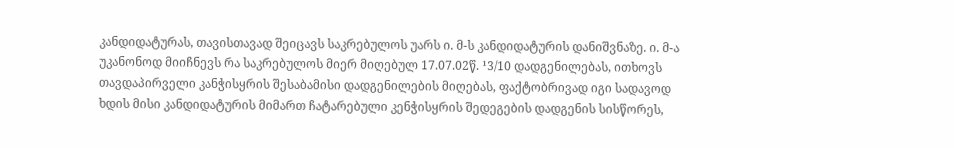კანდიდატურას, თავისთავად შეიცავს საკრებულოს უარს ი. მ-ს კანდიდატურის დანიშვნაზე. ი. მ-ა უკანონოდ მიიჩნევს რა საკრებულოს მიერ მიღებულ 17.07.02წ. ¹3/10 დადგენილებას, ითხოვს თავდაპირველი კანჭისყრის შესაბამისი დადგენილების მიღებას, ფაქტობრივად იგი სადავოდ ხდის მისი კანდიდატურის მიმართ ჩატარებული კენჭისყრის შედეგების დადგენის სისწორეს,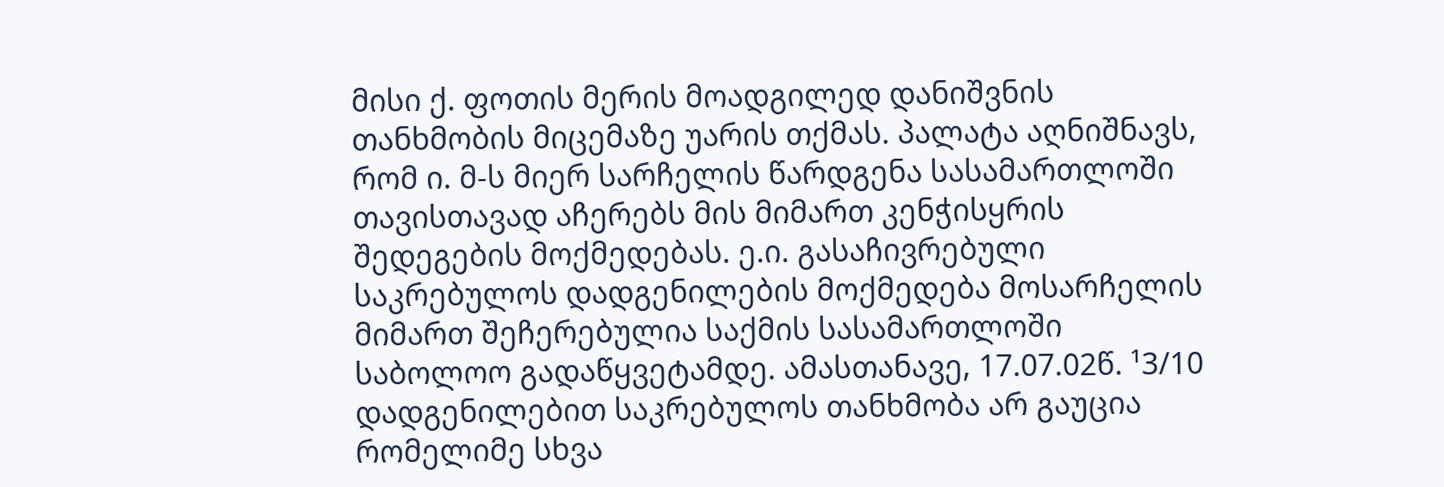მისი ქ. ფოთის მერის მოადგილედ დანიშვნის თანხმობის მიცემაზე უარის თქმას. პალატა აღნიშნავს, რომ ი. მ-ს მიერ სარჩელის წარდგენა სასამართლოში თავისთავად აჩერებს მის მიმართ კენჭისყრის შედეგების მოქმედებას. ე.ი. გასაჩივრებული საკრებულოს დადგენილების მოქმედება მოსარჩელის მიმართ შეჩერებულია საქმის სასამართლოში საბოლოო გადაწყვეტამდე. ამასთანავე, 17.07.02წ. ¹3/10 დადგენილებით საკრებულოს თანხმობა არ გაუცია რომელიმე სხვა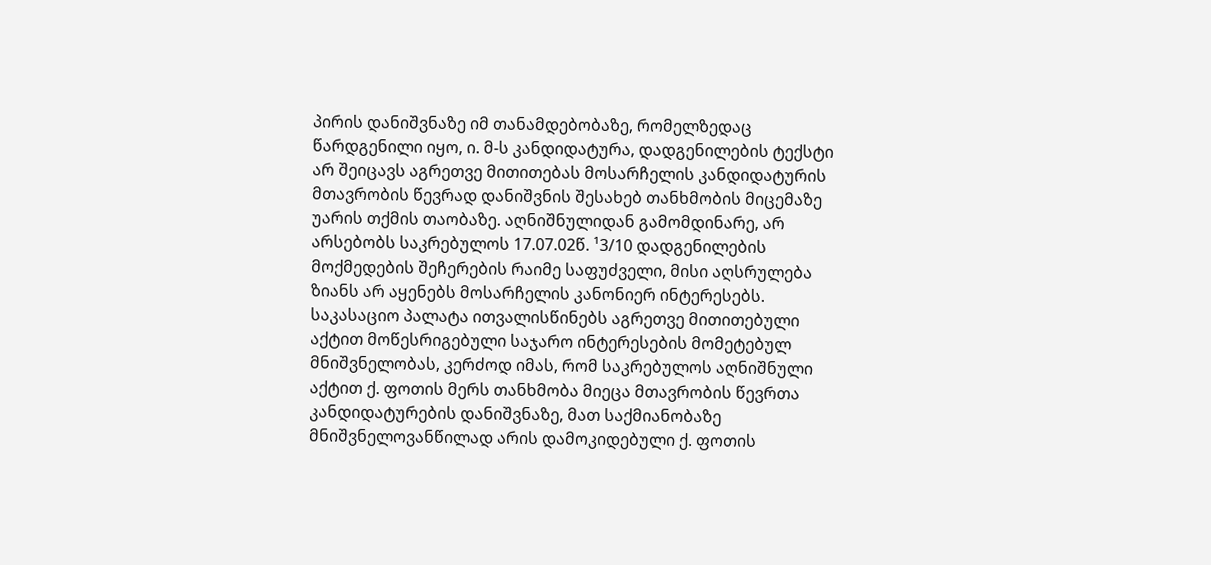პირის დანიშვნაზე იმ თანამდებობაზე, რომელზედაც წარდგენილი იყო, ი. მ-ს კანდიდატურა, დადგენილების ტექსტი არ შეიცავს აგრეთვე მითითებას მოსარჩელის კანდიდატურის მთავრობის წევრად დანიშვნის შესახებ თანხმობის მიცემაზე უარის თქმის თაობაზე. აღნიშნულიდან გამომდინარე, არ არსებობს საკრებულოს 17.07.02წ. ¹3/10 დადგენილების მოქმედების შეჩერების რაიმე საფუძველი, მისი აღსრულება ზიანს არ აყენებს მოსარჩელის კანონიერ ინტერესებს.
საკასაციო პალატა ითვალისწინებს აგრეთვე მითითებული აქტით მოწესრიგებული საჯარო ინტერესების მომეტებულ მნიშვნელობას, კერძოდ იმას, რომ საკრებულოს აღნიშნული აქტით ქ. ფოთის მერს თანხმობა მიეცა მთავრობის წევრთა კანდიდატურების დანიშვნაზე, მათ საქმიანობაზე მნიშვნელოვანწილად არის დამოკიდებული ქ. ფოთის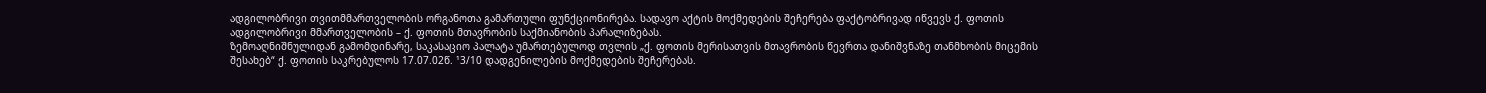ადგილობრივი თვითმმართველობის ორგანოთა გამართული ფუნქციონირება. სადავო აქტის მოქმედების შეჩერება ფაქტობრივად იწვევს ქ. ფოთის ადგილობრივი მმართველობის – ქ. ფოთის მთავრობის საქმიანობის პარალიზებას.
ზემოაღნიშნულიდან გამომდინარე, საკასაციო პალატა უმართებულოდ თვლის „ქ. ფოთის მერისათვის მთავრობის წევრთა დანიშვნაზე თანმხობის მიცემის შესახებ“ ქ. ფოთის საკრებულოს 17.07.02წ. ¹3/10 დადგენილების მოქმედების შეჩერებას.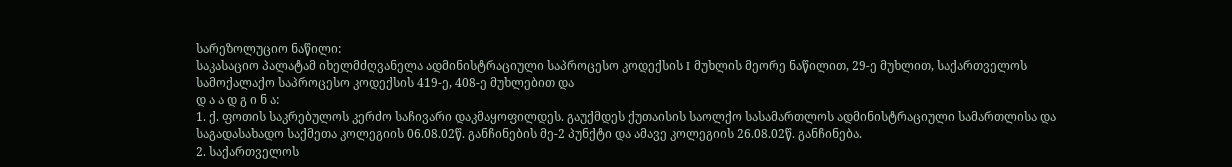სარეზოლუციო ნაწილი:
საკასაციო პალატამ იხელმძღვანელა ადმინისტრაციული საპროცესო კოდექსის I მუხლის მეორე ნაწილით, 29-ე მუხლით, საქართველოს სამოქალაქო საპროცესო კოდექსის 419-ე, 408-ე მუხლებით და
დ ა ა დ გ ი ნ ა:
1. ქ. ფოთის საკრებულოს კერძო საჩივარი დაკმაყოფილდეს. გაუქმდეს ქუთაისის საოლქო სასამართლოს ადმინისტრაციული სამართლისა და საგადასახადო საქმეთა კოლეგიის 06.08.02წ. განჩინების მე-2 პუნქტი და ამავე კოლეგიის 26.08.02წ. განჩინება.
2. საქართველოს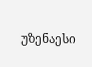უზენაესი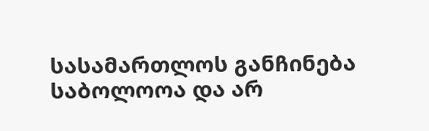სასამართლოს განჩინება საბოლოოა და არ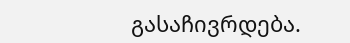გასაჩივრდება.